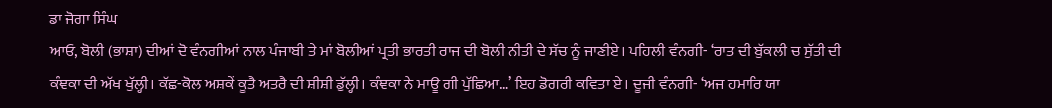ਡਾ ਜੋਗਾ ਸਿੰਘ
ਆਓ, ਬੋਲੀ (ਭਾਸ਼ਾ) ਦੀਆਂ ਦੋ ਵੰਨਗੀਆਂ ਨਾਲ ਪੰਜਾਬੀ ਤੇ ਮਾਂ ਬੋਲੀਆਂ ਪ੍ਰਤੀ ਭਾਰਤੀ ਰਾਜ ਦੀ ਬੋਲੀ ਨੀਤੀ ਦੇ ਸੱਚ ਨੂੰ ਜਾਣੀਏ। ਪਹਿਲੀ ਵੰਨਗੀ- ‘ਰਾਤ ਦੀ ਬੁੱਕਲੀ ਚ ਸੁੱਤੀ ਦੀ ਕੰਞਕਾ ਦੀ ਅੱਖ ਖੁੱਲ੍ਹੀ। ਕੱਛ-ਕੋਲ ਅਸ਼ਕੇਂ ਕੂਤੈ ਅਤਰੈ ਦੀ ਸ਼ੀਸ਼ੀ ਡੁੱਲ੍ਹੀ। ਕੰਞਕਾ ਨੇ ਮਾਊ ਗੀ ਪੁੱਛਿਆ…’ ਇਹ ਡੋਗਰੀ ਕਵਿਤਾ ਏ। ਦੂਜੀ ਵੰਨਗੀ- ‘ਅਜ ਹਮਾਰਿ ਯਾ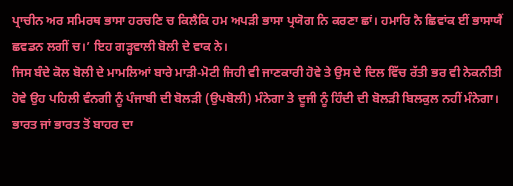ਪ੍ਰਾਚੀਨ ਅਰ ਸਮਿਰਥ ਭਾਸਾ ਹਰਚਣਿ ਚ ਕਿਲੈਕਿ ਹਮ ਅਪੜੀ ਭਾਸਾ ਪ੍ਰਯੋਗ ਨਿ ਕਰਣਾ ਛਾਂ। ਹਮਾਰਿ ਨੈ ਛਿਵਾਂਕ ਈਂ ਭਾਸਾਯੈਂ ਛਵਡਨ ਲਗੀਂ ਚ।’ ਇਹ ਗੜ੍ਹਵਾਲੀ ਬੋਲੀ ਦੇ ਵਾਕ ਨੇ।
ਜਿਸ ਬੰਦੇ ਕੋਲ ਬੋਲੀ ਦੇ ਮਾਮਲਿਆਂ ਬਾਰੇ ਮਾੜੀ-ਮੋਟੀ ਜਿਹੀ ਵੀ ਜਾਣਕਾਰੀ ਹੋਵੇ ਤੇ ਉਸ ਦੇ ਦਿਲ ਵਿੱਚ ਰੱਤੀ ਭਰ ਵੀ ਨੇਕਨੀਤੀ ਹੋਵੇ ਉਹ ਪਹਿਲੀ ਵੰਨਗੀ ਨੂੰ ਪੰਜਾਬੀ ਦੀ ਬੋਲੜੀ (ਉਪਬੋਲੀ) ਮੰਨੇਗਾ ਤੇ ਦੂਜੀ ਨੂੰ ਹਿੰਦੀ ਦੀ ਬੋਲੜੀ ਬਿਲਕੁਲ ਨਹੀਂ ਮੰਨੇਗਾ। ਭਾਰਤ ਜਾਂ ਭਾਰਤ ਤੋਂ ਬਾਹਰ ਦਾ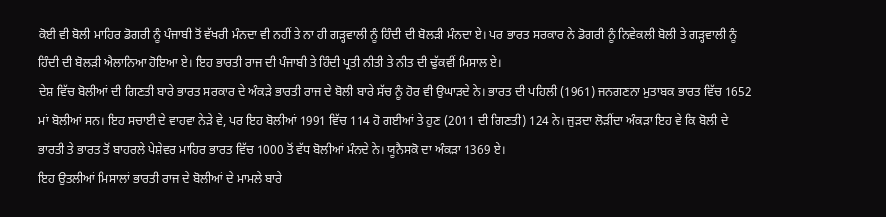ਕੋਈ ਵੀ ਬੋਲੀ ਮਾਹਿਰ ਡੋਗਰੀ ਨੂੰ ਪੰਜਾਬੀ ਤੋਂ ਵੱਖਰੀ ਮੰਨਦਾ ਵੀ ਨਹੀਂ ਤੇ ਨਾ ਹੀ ਗੜ੍ਹਵਾਲੀ ਨੂੰ ਹਿੰਦੀ ਦੀ ਬੋਲੜੀ ਮੰਨਦਾ ਏ। ਪਰ ਭਾਰਤ ਸਰਕਾਰ ਨੇ ਡੋਗਰੀ ਨੂੰ ਨਿਵੇਕਲੀ ਬੋਲੀ ਤੇ ਗੜ੍ਹਵਾਲੀ ਨੂੰ ਹਿੰਦੀ ਦੀ ਬੋਲੜੀ ਐਲਾਨਿਆ ਹੋਇਆ ਏ। ਇਹ ਭਾਰਤੀ ਰਾਜ ਦੀ ਪੰਜਾਬੀ ਤੇ ਹਿੰਦੀ ਪ੍ਰਤੀ ਨੀਤੀ ਤੇ ਨੀਤ ਦੀ ਢੁੱਕਵੀਂ ਮਿਸਾਲ ਏ।
ਦੇਸ਼ ਵਿੱਚ ਬੋਲੀਆਂ ਦੀ ਗਿਣਤੀ ਬਾਰੇ ਭਾਰਤ ਸਰਕਾਰ ਦੇ ਅੰਕੜੇ ਭਾਰਤੀ ਰਾਜ ਦੇ ਬੋਲੀ ਬਾਰੇ ਸੱਚ ਨੂੰ ਹੋਰ ਵੀ ਉਘਾੜਦੇ ਨੇ। ਭਾਰਤ ਦੀ ਪਹਿਲੀ (1961) ਜਨਗਣਨਾ ਮੁਤਾਬਕ ਭਾਰਤ ਵਿੱਚ 1652 ਮਾਂ ਬੋਲੀਆਂ ਸਨ। ਇਹ ਸਚਾਈ ਦੇ ਵਾਹਵਾ ਨੇੜੇ ਵੇ, ਪਰ ਇਹ ਬੋਲੀਆਂ 1991 ਵਿੱਚ 114 ਹੋ ਗਈਆਂ ਤੇ ਹੁਣ (2011 ਦੀ ਗਿਣਤੀ) 124 ਨੇ। ਜੁੜਦਾ ਲੋੜੀਂਦਾ ਅੰਕੜਾ ਇਹ ਵੇ ਕਿ ਬੋਲੀ ਦੇ ਭਾਰਤੀ ਤੇ ਭਾਰਤ ਤੋਂ ਬਾਹਰਲੇ ਪੇਸ਼ੇਵਰ ਮਾਹਿਰ ਭਾਰਤ ਵਿੱਚ 1000 ਤੋਂ ਵੱਧ ਬੋਲੀਆਂ ਮੰਨਦੇ ਨੇ। ਯੂਨੈਸਕੋ ਦਾ ਅੰਕੜਾ 1369 ਏ।
ਇਹ ਉਤਲੀਆਂ ਮਿਸਾਲਾਂ ਭਾਰਤੀ ਰਾਜ ਦੇ ਬੋਲੀਆਂ ਦੇ ਮਾਮਲੇ ਬਾਰੇ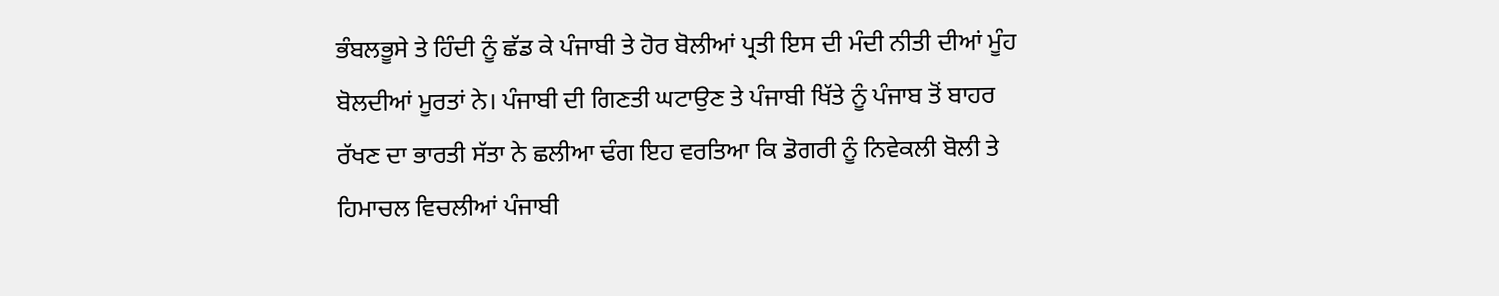ਭੰਬਲਭੂਸੇ ਤੇ ਹਿੰਦੀ ਨੂੰ ਛੱਡ ਕੇ ਪੰਜਾਬੀ ਤੇ ਹੋਰ ਬੋਲੀਆਂ ਪ੍ਰਤੀ ਇਸ ਦੀ ਮੰਦੀ ਨੀਤੀ ਦੀਆਂ ਮੂੰਹ ਬੋਲਦੀਆਂ ਮੂਰਤਾਂ ਨੇ। ਪੰਜਾਬੀ ਦੀ ਗਿਣਤੀ ਘਟਾਉਣ ਤੇ ਪੰਜਾਬੀ ਖਿੱਤੇ ਨੂੰ ਪੰਜਾਬ ਤੋਂ ਬਾਹਰ ਰੱਖਣ ਦਾ ਭਾਰਤੀ ਸੱਤਾ ਨੇ ਛਲੀਆ ਢੰਗ ਇਹ ਵਰਤਿਆ ਕਿ ਡੋਗਰੀ ਨੂੰ ਨਿਵੇਕਲੀ ਬੋਲੀ ਤੇ ਹਿਮਾਚਲ ਵਿਚਲੀਆਂ ਪੰਜਾਬੀ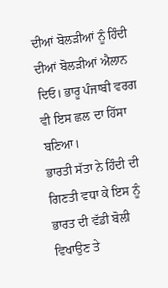ਦੀਆਂ ਬੋਲੜੀਆਂ ਨੂੰ ਹਿੰਦੀ ਦੀਆਂ ਬੋਲੜੀਆਂ ਐਲਾਨ ਦਿਓ। ਭਾਰੂ ਪੰਜਾਬੀ ਵਰਗ ਵੀ ਇਸ ਛਲ ਦਾ ਹਿੱਸਾ ਬਣਿਆ।
ਭਾਰਤੀ ਸੱਤਾ ਨੇ ਹਿੰਦੀ ਦੀ ਗਿਣਤੀ ਵਧਾ ਕੇ ਇਸ ਨੂੰ ਭਾਰਤ ਦੀ ਵੱਡੀ ਬੋਲੀ ਵਿਖਾਉਣ ਤੇ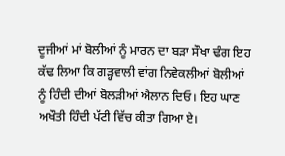ਦੂਜੀਆਂ ਮਾਂ ਬੋਲੀਆਂ ਨੂੰ ਮਾਰਨ ਦਾ ਬੜਾ ਸੌਖਾ ਢੰਗ ਇਹ ਕੱਢ ਲਿਆ ਕਿ ਗੜ੍ਹਵਾਲੀ ਵਾਂਗ ਨਿਵੇਕਲੀਆਂ ਬੋਲੀਆਂ ਨੂੰ ਹਿੰਦੀ ਦੀਆਂ ਬੋਲੜੀਆਂ ਐਲਾਨ ਦਿਓ। ਇਹ ਘਾਣ ਅਖੌਤੀ ਹਿੰਦੀ ਪੱਟੀ ਵਿੱਚ ਕੀਤਾ ਗਿਆ ਏ।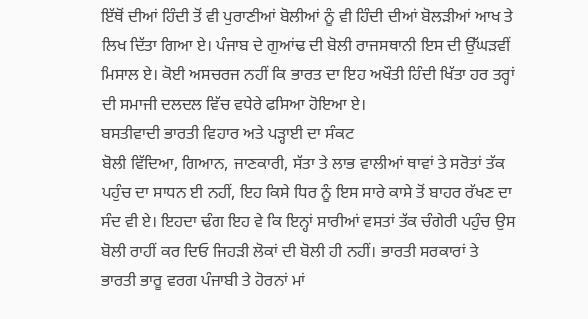ਇੱਥੋਂ ਦੀਆਂ ਹਿੰਦੀ ਤੋਂ ਵੀ ਪੁਰਾਣੀਆਂ ਬੋਲੀਆਂ ਨੂੰ ਵੀ ਹਿੰਦੀ ਦੀਆਂ ਬੋਲੜੀਆਂ ਆਖ ਤੇ ਲਿਖ ਦਿੱਤਾ ਗਿਆ ਏ। ਪੰਜਾਬ ਦੇ ਗੁਆਂਢ ਦੀ ਬੋਲੀ ਰਾਜਸਥਾਨੀ ਇਸ ਦੀ ਉੱਘੜਵੀਂ ਮਿਸਾਲ ਏ। ਕੋਈ ਅਸਚਰਜ ਨਹੀਂ ਕਿ ਭਾਰਤ ਦਾ ਇਹ ਅਖੌਤੀ ਹਿੰਦੀ ਖਿੱਤਾ ਹਰ ਤਰ੍ਹਾਂ ਦੀ ਸਮਾਜੀ ਦਲਦਲ ਵਿੱਚ ਵਧੇਰੇ ਫਸਿਆ ਹੋਇਆ ਏ।
ਬਸਤੀਵਾਦੀ ਭਾਰਤੀ ਵਿਹਾਰ ਅਤੇ ਪੜ੍ਹਾਈ ਦਾ ਸੰਕਟ
ਬੋਲੀ ਵਿੱਦਿਆ, ਗਿਆਨ, ਜਾਣਕਾਰੀ, ਸੱਤਾ ਤੇ ਲਾਭ ਵਾਲੀਆਂ ਥਾਵਾਂ ਤੇ ਸਰੋਤਾਂ ਤੱਕ ਪਹੁੰਚ ਦਾ ਸਾਧਨ ਈ ਨਹੀਂ, ਇਹ ਕਿਸੇ ਧਿਰ ਨੂੰ ਇਸ ਸਾਰੇ ਕਾਸੇ ਤੋਂ ਬਾਹਰ ਰੱਖਣ ਦਾ ਸੰਦ ਵੀ ਏ। ਇਹਦਾ ਢੰਗ ਇਹ ਵੇ ਕਿ ਇਨ੍ਹਾਂ ਸਾਰੀਆਂ ਵਸਤਾਂ ਤੱਕ ਚੰਗੇਰੀ ਪਹੁੰਚ ਉਸ ਬੋਲੀ ਰਾਹੀਂ ਕਰ ਦਿਓ ਜਿਹੜੀ ਲੋਕਾਂ ਦੀ ਬੋਲੀ ਹੀ ਨਹੀਂ। ਭਾਰਤੀ ਸਰਕਾਰਾਂ ਤੇ ਭਾਰਤੀ ਭਾਰੂ ਵਰਗ ਪੰਜਾਬੀ ਤੇ ਹੋਰਨਾਂ ਮਾਂ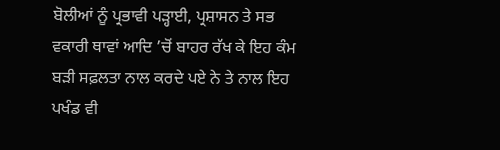ਬੋਲੀਆਂ ਨੂੰ ਪ੍ਰਭਾਵੀ ਪੜ੍ਹਾਈ, ਪ੍ਰਸ਼ਾਸਨ ਤੇ ਸਭ ਵਕਾਰੀ ਥਾਵਾਂ ਆਦਿ ’ਚੋਂ ਬਾਹਰ ਰੱਖ ਕੇ ਇਹ ਕੰਮ ਬੜੀ ਸਫ਼ਲਤਾ ਨਾਲ ਕਰਦੇ ਪਏ ਨੇ ਤੇ ਨਾਲ ਇਹ ਪਖੰਡ ਵੀ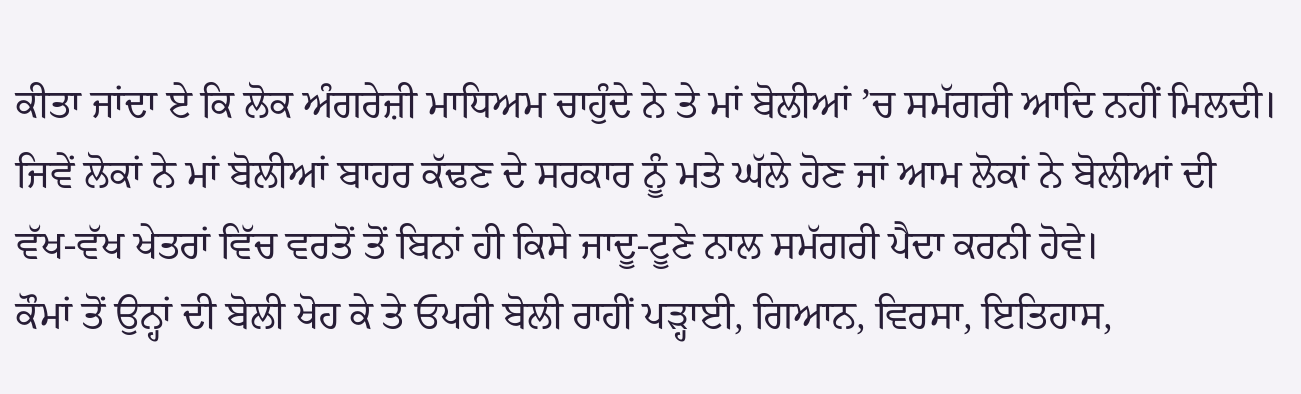ਕੀਤਾ ਜਾਂਦਾ ਏ ਕਿ ਲੋਕ ਅੰਗਰੇਜ਼ੀ ਮਾਧਿਅਮ ਚਾਹੁੰਦੇ ਨੇ ਤੇ ਮਾਂ ਬੋਲੀਆਂ ’ਚ ਸਮੱਗਰੀ ਆਦਿ ਨਹੀਂ ਮਿਲਦੀ। ਜਿਵੇਂ ਲੋਕਾਂ ਨੇ ਮਾਂ ਬੋਲੀਆਂ ਬਾਹਰ ਕੱਢਣ ਦੇ ਸਰਕਾਰ ਨੂੰ ਮਤੇ ਘੱਲੇ ਹੋਣ ਜਾਂ ਆਮ ਲੋਕਾਂ ਨੇ ਬੋਲੀਆਂ ਦੀ ਵੱਖ-ਵੱਖ ਖੇਤਰਾਂ ਵਿੱਚ ਵਰਤੋਂ ਤੋਂ ਬਿਨਾਂ ਹੀ ਕਿਸੇ ਜਾਦੂ-ਟੂਣੇ ਨਾਲ ਸਮੱਗਰੀ ਪੈਦਾ ਕਰਨੀ ਹੋਵੇ।
ਕੌਮਾਂ ਤੋਂ ਉਨ੍ਹਾਂ ਦੀ ਬੋਲੀ ਖੋਹ ਕੇ ਤੇ ਓਪਰੀ ਬੋਲੀ ਰਾਹੀਂ ਪੜ੍ਹਾਈ, ਗਿਆਨ, ਵਿਰਸਾ, ਇਤਿਹਾਸ,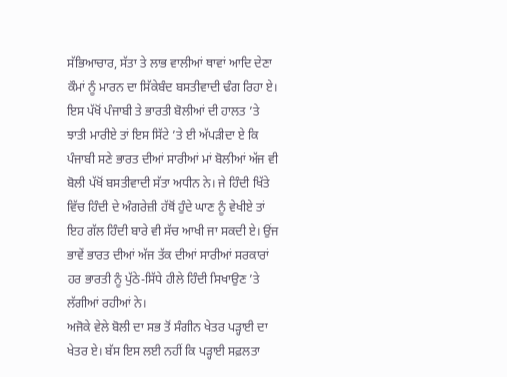ਸੱਭਿਆਚਾਰ, ਸੱਤਾ ਤੇ ਲਾਭ ਵਾਲੀਆਂ ਥਾਵਾਂ ਆਦਿ ਦੇਣਾ ਕੌਮਾਂ ਨੂੰ ਮਾਰਨ ਦਾ ਸਿੱਕੇਬੰਦ ਬਸਤੀਵਾਦੀ ਢੰਗ ਰਿਹਾ ਏ। ਇਸ ਪੱਖੋਂ ਪੰਜਾਬੀ ਤੇ ਭਾਰਤੀ ਬੋਲੀਆਂ ਦੀ ਹਾਲਤ ’ਤੇ ਝਾਤੀ ਮਾਰੀਏ ਤਾਂ ਇਸ ਸਿੱਟੇ ’ਤੇ ਈ ਅੱਪੜੀਦਾ ਏ ਕਿ ਪੰਜਾਬੀ ਸਣੇ ਭਾਰਤ ਦੀਆਂ ਸਾਰੀਆਂ ਮਾਂ ਬੋਲੀਆਂ ਅੱਜ ਵੀ ਬੋਲੀ ਪੱਖੋਂ ਬਸਤੀਵਾਦੀ ਸੱਤਾ ਅਧੀਨ ਨੇ। ਜੇ ਹਿੰਦੀ ਖਿੱਤੇ ਵਿੱਚ ਹਿੰਦੀ ਦੇ ਅੰਗਰੇਜ਼ੀ ਹੱਥੋਂ ਹੁੰਦੇ ਘਾਣ ਨੂੰ ਵੇਖੀਏ ਤਾਂ ਇਹ ਗੱਲ ਹਿੰਦੀ ਬਾਰੇ ਵੀ ਸੱਚ ਆਖੀ ਜਾ ਸਕਦੀ ਏ। ਉਂਜ ਭਾਵੇਂ ਭਾਰਤ ਦੀਆਂ ਅੱਜ ਤੱਕ ਦੀਆਂ ਸਾਰੀਆਂ ਸਰਕਾਰਾਂ ਹਰ ਭਾਰਤੀ ਨੂੰ ਪੁੱਠੇ-ਸਿੱਧੇ ਹੀਲੇ ਹਿੰਦੀ ਸਿਖਾਉਣ ’ਤੇ ਲੱਗੀਆਂ ਰਹੀਆਂ ਨੇ।
ਅਜੋਕੇ ਵੇਲੇ ਬੋਲੀ ਦਾ ਸਭ ਤੋਂ ਸੰਗੀਨ ਖੇਤਰ ਪੜ੍ਹਾਈ ਦਾ ਖੇਤਰ ਏ। ਬੱਸ ਇਸ ਲਈ ਨਹੀਂ ਕਿ ਪੜ੍ਹਾਈ ਸਫ਼ਲਤਾ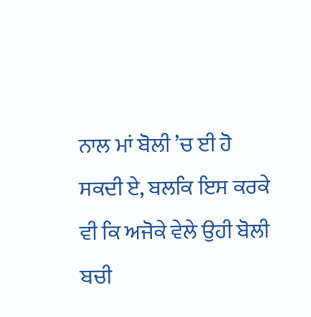ਨਾਲ ਮਾਂ ਬੋਲੀ ’ਚ ਈ ਹੋ ਸਕਦੀ ਏ, ਬਲਕਿ ਇਸ ਕਰਕੇ ਵੀ ਕਿ ਅਜੋਕੇ ਵੇਲੇ ਉਹੀ ਬੋਲੀ ਬਚੀ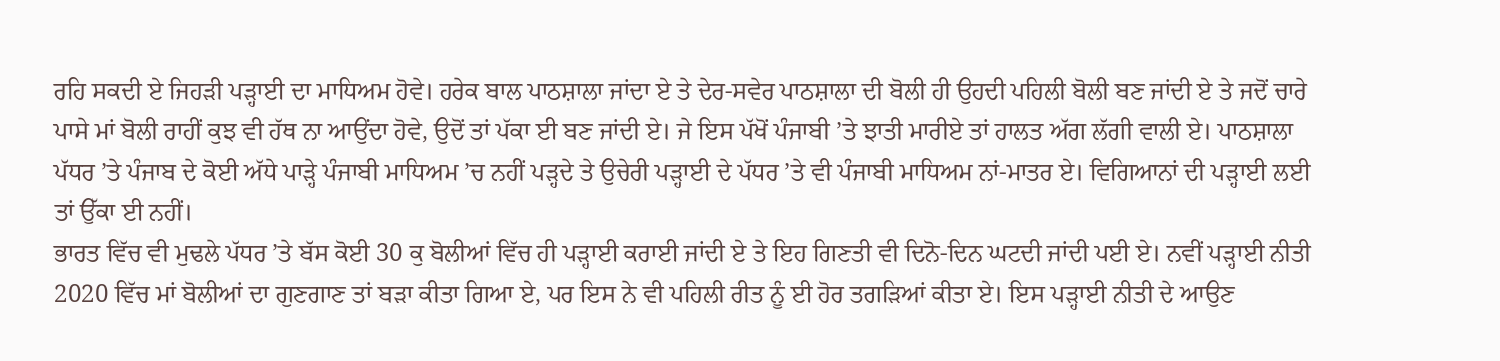ਰਹਿ ਸਕਦੀ ਏ ਜਿਹੜੀ ਪੜ੍ਹਾਈ ਦਾ ਮਾਧਿਅਮ ਹੋਵੇ। ਹਰੇਕ ਬਾਲ ਪਾਠਸ਼ਾਲਾ ਜਾਂਦਾ ਏ ਤੇ ਦੇਰ-ਸਵੇਰ ਪਾਠਸ਼ਾਲਾ ਦੀ ਬੋਲੀ ਹੀ ਉਹਦੀ ਪਹਿਲੀ ਬੋਲੀ ਬਣ ਜਾਂਦੀ ਏ ਤੇ ਜਦੋਂ ਚਾਰੇ ਪਾਸੇ ਮਾਂ ਬੋਲੀ ਰਾਹੀਂ ਕੁਝ ਵੀ ਹੱਥ ਨਾ ਆਉਂਦਾ ਹੋਵੇ, ਉਦੋਂ ਤਾਂ ਪੱਕਾ ਈ ਬਣ ਜਾਂਦੀ ਏ। ਜੇ ਇਸ ਪੱਖੋਂ ਪੰਜਾਬੀ ’ਤੇ ਝਾਤੀ ਮਾਰੀਏ ਤਾਂ ਹਾਲਤ ਅੱਗ ਲੱਗੀ ਵਾਲੀ ਏ। ਪਾਠਸ਼ਾਲਾ ਪੱਧਰ ’ਤੇ ਪੰਜਾਬ ਦੇ ਕੋਈ ਅੱਧੇ ਪਾੜ੍ਹੇ ਪੰਜਾਬੀ ਮਾਧਿਅਮ ’ਚ ਨਹੀਂ ਪੜ੍ਹਦੇ ਤੇ ਉਚੇਰੀ ਪੜ੍ਹਾਈ ਦੇ ਪੱਧਰ ’ਤੇ ਵੀ ਪੰਜਾਬੀ ਮਾਧਿਅਮ ਨਾਂ-ਮਾਤਰ ਏ। ਵਿਗਿਆਨਾਂ ਦੀ ਪੜ੍ਹਾਈ ਲਈ ਤਾਂ ਉੱਕਾ ਈ ਨਹੀਂ।
ਭਾਰਤ ਵਿੱਚ ਵੀ ਮੁਢਲੇ ਪੱਧਰ ’ਤੇ ਬੱਸ ਕੋਈ 30 ਕੁ ਬੋਲੀਆਂ ਵਿੱਚ ਹੀ ਪੜ੍ਹਾਈ ਕਰਾਈ ਜਾਂਦੀ ਏ ਤੇ ਇਹ ਗਿਣਤੀ ਵੀ ਦਿਨੋ-ਦਿਨ ਘਟਦੀ ਜਾਂਦੀ ਪਈ ਏ। ਨਵੀਂ ਪੜ੍ਹਾਈ ਨੀਤੀ 2020 ਵਿੱਚ ਮਾਂ ਬੋਲੀਆਂ ਦਾ ਗੁਣਗਾਣ ਤਾਂ ਬੜਾ ਕੀਤਾ ਗਿਆ ਏ, ਪਰ ਇਸ ਨੇ ਵੀ ਪਹਿਲੀ ਰੀਤ ਨੂੰ ਈ ਹੋਰ ਤਗੜਿਆਂ ਕੀਤਾ ਏ। ਇਸ ਪੜ੍ਹਾਈ ਨੀਤੀ ਦੇ ਆਉਣ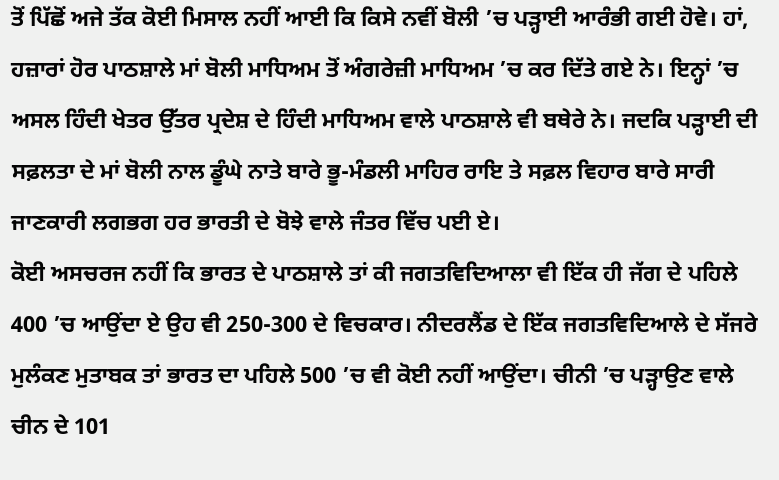ਤੋਂ ਪਿੱਛੋਂ ਅਜੇ ਤੱਕ ਕੋਈ ਮਿਸਾਲ ਨਹੀਂ ਆਈ ਕਿ ਕਿਸੇ ਨਵੀਂ ਬੋਲੀ ’ਚ ਪੜ੍ਹਾਈ ਆਰੰਭੀ ਗਈ ਹੋਵੇ। ਹਾਂ, ਹਜ਼ਾਰਾਂ ਹੋਰ ਪਾਠਸ਼ਾਲੇ ਮਾਂ ਬੋਲੀ ਮਾਧਿਅਮ ਤੋਂ ਅੰਗਰੇਜ਼ੀ ਮਾਧਿਅਮ ’ਚ ਕਰ ਦਿੱਤੇ ਗਏ ਨੇ। ਇਨ੍ਹਾਂ ’ਚ ਅਸਲ ਹਿੰਦੀ ਖੇਤਰ ਉੱਤਰ ਪ੍ਰਦੇਸ਼ ਦੇ ਹਿੰਦੀ ਮਾਧਿਅਮ ਵਾਲੇ ਪਾਠਸ਼ਾਲੇ ਵੀ ਬਥੇਰੇ ਨੇ। ਜਦਕਿ ਪੜ੍ਹਾਈ ਦੀ ਸਫ਼ਲਤਾ ਦੇ ਮਾਂ ਬੋਲੀ ਨਾਲ ਡੂੰਘੇ ਨਾਤੇ ਬਾਰੇ ਭੂ-ਮੰਡਲੀ ਮਾਹਿਰ ਰਾਇ ਤੇ ਸਫ਼ਲ ਵਿਹਾਰ ਬਾਰੇ ਸਾਰੀ ਜਾਣਕਾਰੀ ਲਗਭਗ ਹਰ ਭਾਰਤੀ ਦੇ ਬੋਝੇ ਵਾਲੇ ਜੰਤਰ ਵਿੱਚ ਪਈ ਏ।
ਕੋਈ ਅਸਚਰਜ ਨਹੀਂ ਕਿ ਭਾਰਤ ਦੇ ਪਾਠਸ਼ਾਲੇ ਤਾਂ ਕੀ ਜਗਤਵਿਦਿਆਲਾ ਵੀ ਇੱਕ ਹੀ ਜੱਗ ਦੇ ਪਹਿਲੇ 400 ’ਚ ਆਉਂਦਾ ਏ ਉਹ ਵੀ 250-300 ਦੇ ਵਿਚਕਾਰ। ਨੀਦਰਲੈਂਡ ਦੇ ਇੱਕ ਜਗਤਵਿਦਿਆਲੇ ਦੇ ਸੱਜਰੇ ਮੁਲੰਕਣ ਮੁਤਾਬਕ ਤਾਂ ਭਾਰਤ ਦਾ ਪਹਿਲੇ 500 ’ਚ ਵੀ ਕੋਈ ਨਹੀਂ ਆਉਂਦਾ। ਚੀਨੀ ’ਚ ਪੜ੍ਹਾਉਣ ਵਾਲੇ ਚੀਨ ਦੇ 101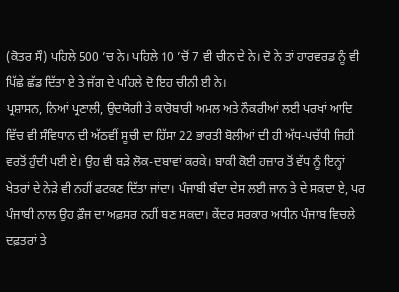(ਕੋਤਰ ਸੌ) ਪਹਿਲੇ 500 ’ਚ ਨੇ। ਪਹਿਲੇ 10 ’ਚੋਂ 7 ਵੀ ਚੀਨ ਦੇ ਨੇ। ਦੋ ਨੇ ਤਾਂ ਹਾਰਵਰਡ ਨੂੰ ਵੀ ਪਿੱਛੇ ਛੱਡ ਦਿੱਤਾ ਏ ਤੇ ਜੱਗ ਦੇ ਪਹਿਲੇ ਦੋ ਇਹ ਚੀਨੀ ਈ ਨੇ।
ਪ੍ਰਸ਼ਾਸਨ, ਨਿਆਂ ਪ੍ਰਣਾਲੀ, ਉਦਯੋਗੀ ਤੇ ਕਾਰੋਬਾਰੀ ਅਮਲ ਅਤੇ ਨੌਕਰੀਆਂ ਲਈ ਪਰਖਾਂ ਆਦਿ ਵਿੱਚ ਵੀ ਸੰਵਿਧਾਨ ਦੀ ਅੱਠਵੀਂ ਸੂਚੀ ਦਾ ਹਿੱਸਾ 22 ਭਾਰਤੀ ਬੋਲੀਆਂ ਦੀ ਹੀ ਅੱਧ-ਪਚੱਧੀ ਜਿਹੀ ਵਰਤੋਂ ਹੁੰਦੀ ਪਈ ਏ। ਉਹ ਵੀ ਬੜੇ ਲੋਕ-ਦਬਾਵਾਂ ਕਰਕੇ। ਬਾਕੀ ਕੋਈ ਹਜ਼ਾਰ ਤੋਂ ਵੱਧ ਨੂੰ ਇਨ੍ਹਾਂ ਖੇਤਰਾਂ ਦੇ ਨੇੜੇ ਵੀ ਨਹੀਂ ਫਟਕਣ ਦਿੱਤਾ ਜਾਂਦਾ। ਪੰਜਾਬੀ ਬੰਦਾ ਦੇਸ ਲਈ ਜਾਨ ਤੇ ਦੇ ਸਕਦਾ ਏ, ਪਰ ਪੰਜਾਬੀ ਨਾਲ ਉਹ ਫ਼ੌਜ ਦਾ ਅਫ਼ਸਰ ਨਹੀਂ ਬਣ ਸਕਦਾ। ਕੇਂਦਰ ਸਰਕਾਰ ਅਧੀਨ ਪੰਜਾਬ ਵਿਚਲੇ ਦਫ਼ਤਰਾਂ ਤੇ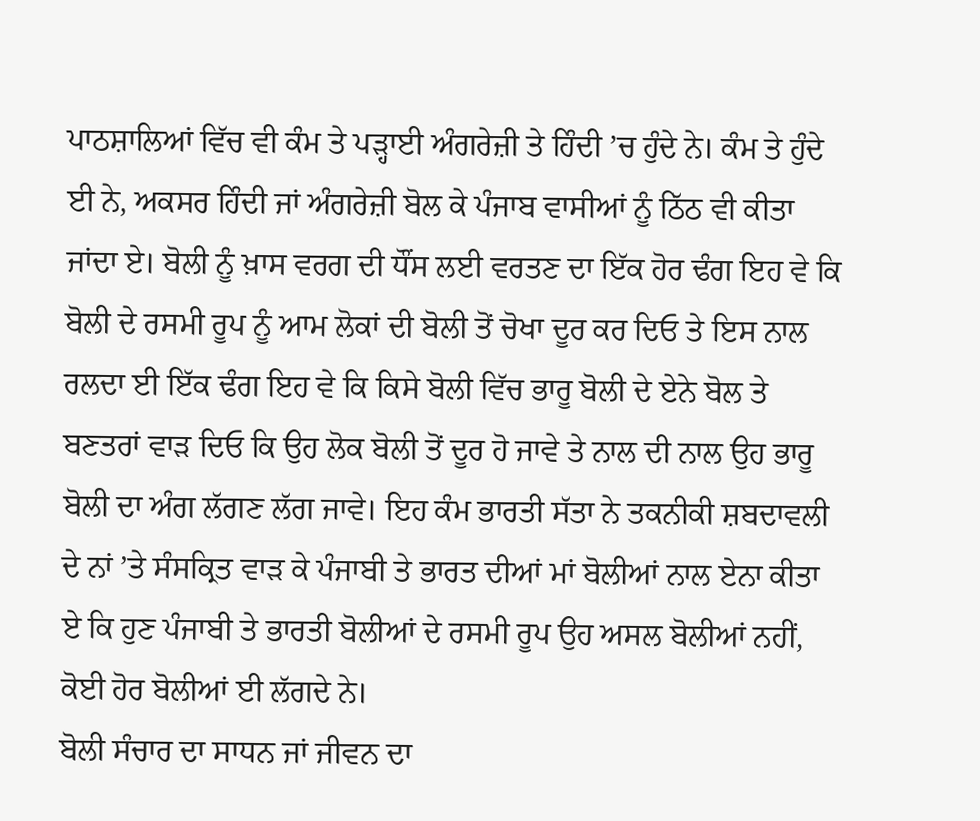ਪਾਠਸ਼ਾਲਿਆਂ ਵਿੱਚ ਵੀ ਕੰਮ ਤੇ ਪੜ੍ਹਾਈ ਅੰਗਰੇਜ਼ੀ ਤੇ ਹਿੰਦੀ ’ਚ ਹੁੰਦੇ ਨੇ। ਕੰਮ ਤੇ ਹੁੰਦੇ ਈ ਨੇ, ਅਕਸਰ ਹਿੰਦੀ ਜਾਂ ਅੰਗਰੇਜ਼ੀ ਬੋਲ ਕੇ ਪੰਜਾਬ ਵਾਸੀਆਂ ਨੂੰ ਠਿੱਠ ਵੀ ਕੀਤਾ ਜਾਂਦਾ ਏ। ਬੋਲੀ ਨੂੰ ਖ਼ਾਸ ਵਰਗ ਦੀ ਧੌਂਸ ਲਈ ਵਰਤਣ ਦਾ ਇੱਕ ਹੋਰ ਢੰਗ ਇਹ ਵੇ ਕਿ ਬੋਲੀ ਦੇ ਰਸਮੀ ਰੂਪ ਨੂੰ ਆਮ ਲੋਕਾਂ ਦੀ ਬੋਲੀ ਤੋਂ ਚੋਖਾ ਦੂਰ ਕਰ ਦਿਓ ਤੇ ਇਸ ਨਾਲ ਰਲਦਾ ਈ ਇੱਕ ਢੰਗ ਇਹ ਵੇ ਕਿ ਕਿਸੇ ਬੋਲੀ ਵਿੱਚ ਭਾਰੂ ਬੋਲੀ ਦੇ ਏਨੇ ਬੋਲ ਤੇ ਬਣਤਰਾਂ ਵਾੜ ਦਿਓ ਕਿ ਉਹ ਲੋਕ ਬੋਲੀ ਤੋਂ ਦੂਰ ਹੋ ਜਾਵੇ ਤੇ ਨਾਲ ਦੀ ਨਾਲ ਉਹ ਭਾਰੂ ਬੋਲੀ ਦਾ ਅੰਗ ਲੱਗਣ ਲੱਗ ਜਾਵੇ। ਇਹ ਕੰਮ ਭਾਰਤੀ ਸੱਤਾ ਨੇ ਤਕਨੀਕੀ ਸ਼ਬਦਾਵਲੀ ਦੇ ਨਾਂ ’ਤੇ ਸੰਸਕ੍ਰਿਤ ਵਾੜ ਕੇ ਪੰਜਾਬੀ ਤੇ ਭਾਰਤ ਦੀਆਂ ਮਾਂ ਬੋਲੀਆਂ ਨਾਲ ਏਨਾ ਕੀਤਾ ਏ ਕਿ ਹੁਣ ਪੰਜਾਬੀ ਤੇ ਭਾਰਤੀ ਬੋਲੀਆਂ ਦੇ ਰਸਮੀ ਰੂਪ ਉਹ ਅਸਲ ਬੋਲੀਆਂ ਨਹੀਂ, ਕੋਈ ਹੋਰ ਬੋਲੀਆਂ ਈ ਲੱਗਦੇ ਨੇ।
ਬੋਲੀ ਸੰਚਾਰ ਦਾ ਸਾਧਨ ਜਾਂ ਜੀਵਨ ਦਾ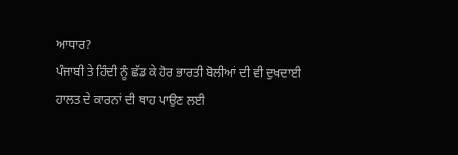ਆਧਾਰ?
ਪੰਜਾਬੀ ਤੇ ਹਿੰਦੀ ਨੂੰ ਛੱਡ ਕੇ ਹੋਰ ਭਾਰਤੀ ਬੋਲੀਆਂ ਦੀ ਵੀ ਦੁਖਦਾਈ ਹਾਲਤ ਦੇ ਕਾਰਨਾਂ ਦੀ ਥਾਹ ਪਾਉਣ ਲਈ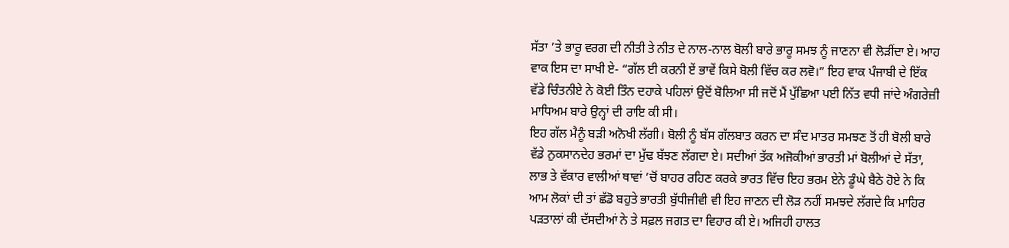ਸੱਤਾ ’ਤੇ ਭਾਰੂ ਵਰਗ ਦੀ ਨੀਤੀ ਤੇ ਨੀਤ ਦੇ ਨਾਲ-ਨਾਲ ਬੋਲੀ ਬਾਰੇ ਭਾਰੂ ਸਮਝ ਨੂੰ ਜਾਣਨਾ ਵੀ ਲੋੜੀਂਦਾ ਏ। ਆਹ ਵਾਕ ਇਸ ਦਾ ਸਾਖੀ ਏ- “ਗੱਲ ਈ ਕਰਨੀ ਏਂ ਭਾਵੇਂ ਕਿਸੇ ਬੋਲੀ ਵਿੱਚ ਕਰ ਲਵੋ।” ਇਹ ਵਾਕ ਪੰਜਾਬੀ ਦੇ ਇੱਕ ਵੱਡੇ ਚਿੰਤਨੀਏ ਨੇ ਕੋਈ ਤਿੰਨ ਦਹਾਕੇ ਪਹਿਲਾਂ ਉਦੋਂ ਬੋਲਿਆ ਸੀ ਜਦੋਂ ਮੈਂ ਪੁੱਛਿਆ ਪਈ ਨਿੱਤ ਵਧੀ ਜਾਂਦੇ ਅੰਗਰੇਜ਼ੀ ਮਾਧਿਅਮ ਬਾਰੇ ਉਨ੍ਹਾਂ ਦੀ ਰਾਇ ਕੀ ਸੀ।
ਇਹ ਗੱਲ ਮੈਨੂੰ ਬੜੀ ਅਨੋਖੀ ਲੱਗੀ। ਬੋਲੀ ਨੂੰ ਬੱਸ ਗੱਲਬਾਤ ਕਰਨ ਦਾ ਸੰਦ ਮਾਤਰ ਸਮਝਣ ਤੋਂ ਹੀ ਬੋਲੀ ਬਾਰੇ ਵੱਡੇ ਨੁਕਸਾਨਦੇਹ ਭਰਮਾਂ ਦਾ ਮੁੱਢ ਬੱਝਣ ਲੱਗਦਾ ਏ। ਸਦੀਆਂ ਤੱਕ ਅਜੋਕੀਆਂ ਭਾਰਤੀ ਮਾਂ ਬੋਲੀਆਂ ਦੇ ਸੱਤਾ, ਲਾਭ ਤੇ ਵੱਕਾਰ ਵਾਲੀਆਂ ਥਾਵਾਂ ’ਚੋਂ ਬਾਹਰ ਰਹਿਣ ਕਰਕੇ ਭਾਰਤ ਵਿੱਚ ਇਹ ਭਰਮ ਏਨੇ ਡੂੰਘੇ ਬੈਠੇ ਹੋਏ ਨੇ ਕਿ ਆਮ ਲੋਕਾਂ ਦੀ ਤਾਂ ਛੱਡੋ ਬਹੁਤੇ ਭਾਰਤੀ ਬੁੱਧੀਜੀਵੀ ਵੀ ਇਹ ਜਾਣਨ ਦੀ ਲੋੜ ਨਹੀਂ ਸਮਝਦੇ ਲੱਗਦੇ ਕਿ ਮਾਹਿਰ ਪੜਤਾਲਾਂ ਕੀ ਦੱਸਦੀਆਂ ਨੇ ਤੇ ਸਫ਼ਲ ਜਗਤ ਦਾ ਵਿਹਾਰ ਕੀ ਏ। ਅਜਿਹੀ ਹਾਲਤ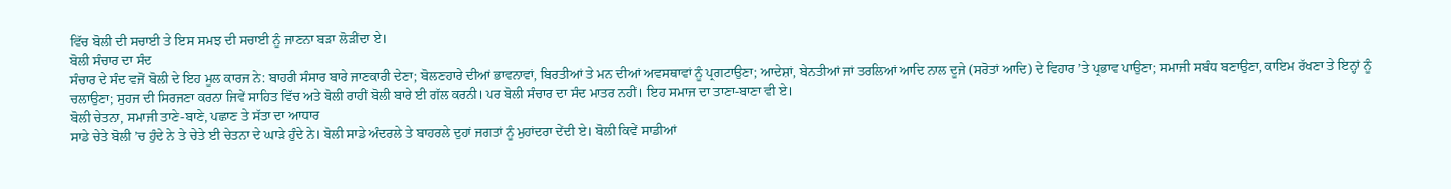ਵਿੱਚ ਬੋਲੀ ਦੀ ਸਚਾਈ ਤੇ ਇਸ ਸਮਝ ਦੀ ਸਚਾਈ ਨੂੰ ਜਾਣਨਾ ਬੜਾ ਲੋੜੀਂਦਾ ਏ।
ਬੋਲੀ ਸੰਚਾਰ ਦਾ ਸੰਦ
ਸੰਚਾਰ ਦੇ ਸੰਦ ਵਜੋਂ ਬੋਲੀ ਦੇ ਇਹ ਮੂਲ ਕਾਰਜ ਨੇ: ਬਾਹਰੀ ਸੰਸਾਰ ਬਾਰੇ ਜਾਣਕਾਰੀ ਦੇਣਾ; ਬੋਲਣਹਾਰੇ ਦੀਆਂ ਭਾਵਨਾਵਾਂ, ਬਿਰਤੀਆਂ ਤੇ ਮਨ ਦੀਆਂ ਅਵਸਥਾਵਾਂ ਨੂੰ ਪ੍ਰਗਟਾਉਣਾ; ਆਦੇਸ਼ਾਂ, ਬੇਨਤੀਆਂ ਜਾਂ ਤਰਲਿਆਂ ਆਦਿ ਨਾਲ ਦੂਜੇ (ਸਰੋਤਾਂ ਆਦਿ) ਦੇ ਵਿਹਾਰ ’ਤੇ ਪ੍ਰਭਾਵ ਪਾਉਣਾ; ਸਮਾਜੀ ਸਬੰਧ ਬਣਾਉਣਾ, ਕਾਇਮ ਰੱਖਣਾ ਤੇ ਇਨ੍ਹਾਂ ਨੂੰ ਚਲਾਉਣਾ; ਸੁਹਜ ਦੀ ਸਿਰਜਣਾ ਕਰਨਾ ਜਿਵੇਂ ਸਾਹਿਤ ਵਿੱਚ ਅਤੇ ਬੋਲੀ ਰਾਹੀਂ ਬੋਲੀ ਬਾਰੇ ਈ ਗੱਲ ਕਰਨੀ। ਪਰ ਬੋਲੀ ਸੰਚਾਰ ਦਾ ਸੰਦ ਮਾਤਰ ਨਹੀਂ। ਇਹ ਸਮਾਜ ਦਾ ਤਾਣਾ-ਬਾਣਾ ਵੀ ਏ।
ਬੋਲੀ ਚੇਤਨਾ, ਸਮਾਜੀ ਤਾਣੇ-ਬਾਣੇ, ਪਛਾਣ ਤੇ ਸੱਤਾ ਦਾ ਆਧਾਰ
ਸਾਡੇ ਚੇਤੇ ਬੋਲੀ ’ਚ ਹੁੰਦੇ ਨੇ ਤੇ ਚੇਤੇ ਈ ਚੇਤਨਾ ਦੇ ਘਾੜੇ ਹੁੰਦੇ ਨੇ। ਬੋਲੀ ਸਾਡੇ ਅੰਦਰਲੇ ਤੇ ਬਾਹਰਲੇ ਦੁਹਾਂ ਜਗਤਾਂ ਨੂੰ ਮੁਹਾਂਦਰਾ ਦੇਂਦੀ ਏ। ਬੋਲੀ ਕਿਵੇਂ ਸਾਡੀਆਂ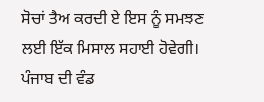ਸੋਚਾਂ ਤੈਅ ਕਰਦੀ ਏ ਇਸ ਨੂੰ ਸਮਝਣ ਲਈ ਇੱਕ ਮਿਸਾਲ ਸਹਾਈ ਹੋਵੇਗੀ। ਪੰਜਾਬ ਦੀ ਵੰਡ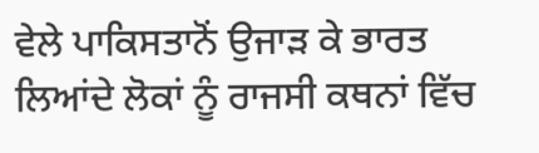ਵੇਲੇ ਪਾਕਿਸਤਾਨੋਂ ਉਜਾੜ ਕੇ ਭਾਰਤ ਲਿਆਂਦੇ ਲੋਕਾਂ ਨੂੰ ਰਾਜਸੀ ਕਥਨਾਂ ਵਿੱਚ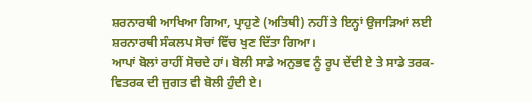ਸ਼ਰਨਾਰਥੀ ਆਖਿਆ ਗਿਆ, ਪ੍ਰਾਹੁਣੇ (ਅਤਿਥੀ) ਨਹੀਂ ਤੇ ਇਨ੍ਹਾਂ ਉਜਾੜਿਆਂ ਲਈ ਸ਼ਰਨਾਰਥੀ ਸੰਕਲਪ ਸੋਚਾਂ ਵਿੱਚ ਖੁਣ ਦਿੱਤਾ ਗਿਆ।
ਆਪਾਂ ਬੋਲਾਂ ਰਾਹੀਂ ਸੋਚਦੇ ਹਾਂ। ਬੋਲੀ ਸਾਡੇ ਅਨੁਭਵ ਨੂੰ ਰੂਪ ਦੇਂਦੀ ਏ ਤੇ ਸਾਡੇ ਤਰਕ-ਵਿਤਰਕ ਦੀ ਜੁਗਤ ਵੀ ਬੋਲੀ ਹੁੰਦੀ ਏ।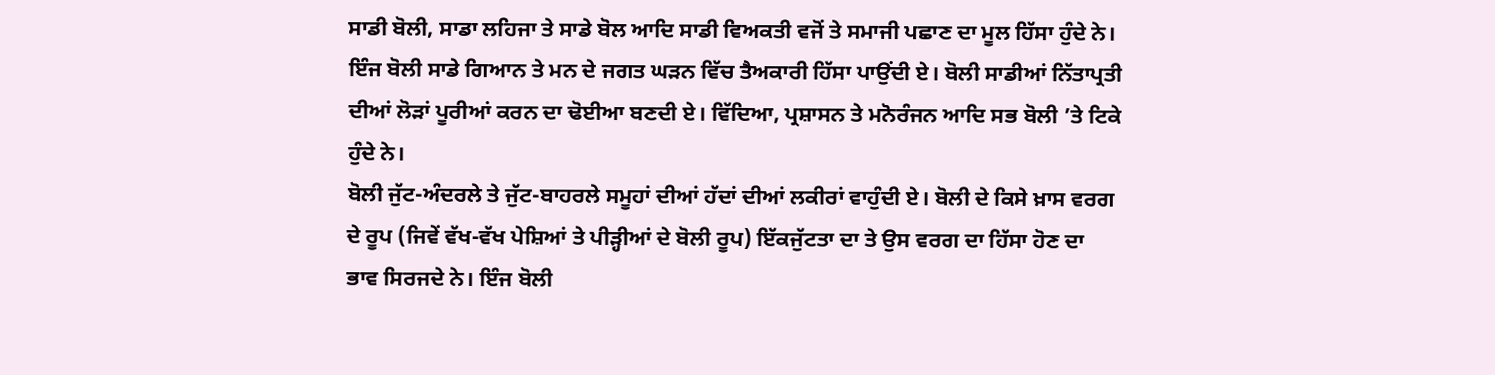ਸਾਡੀ ਬੋਲੀ, ਸਾਡਾ ਲਹਿਜਾ ਤੇ ਸਾਡੇ ਬੋਲ ਆਦਿ ਸਾਡੀ ਵਿਅਕਤੀ ਵਜੋਂ ਤੇ ਸਮਾਜੀ ਪਛਾਣ ਦਾ ਮੂਲ ਹਿੱਸਾ ਹੁੰਦੇ ਨੇ। ਇੰਜ ਬੋਲੀ ਸਾਡੇ ਗਿਆਨ ਤੇ ਮਨ ਦੇ ਜਗਤ ਘੜਨ ਵਿੱਚ ਤੈਅਕਾਰੀ ਹਿੱਸਾ ਪਾਉਂਦੀ ਏ। ਬੋਲੀ ਸਾਡੀਆਂ ਨਿੱਤਾਪ੍ਰਤੀ ਦੀਆਂ ਲੋੜਾਂ ਪੂਰੀਆਂ ਕਰਨ ਦਾ ਢੋਈਆ ਬਣਦੀ ਏ। ਵਿੱਦਿਆ, ਪ੍ਰਸ਼ਾਸਨ ਤੇ ਮਨੋਰੰਜਨ ਆਦਿ ਸਭ ਬੋਲੀ ’ਤੇ ਟਿਕੇ ਹੁੰਦੇ ਨੇ।
ਬੋਲੀ ਜੁੱਟ-ਅੰਦਰਲੇ ਤੇ ਜੁੱਟ-ਬਾਹਰਲੇ ਸਮੂਹਾਂ ਦੀਆਂ ਹੱਦਾਂ ਦੀਆਂ ਲਕੀਰਾਂ ਵਾਹੁੰਦੀ ਏ। ਬੋਲੀ ਦੇ ਕਿਸੇ ਖ਼ਾਸ ਵਰਗ ਦੇ ਰੂਪ (ਜਿਵੇਂ ਵੱਖ-ਵੱਖ ਪੇਸ਼ਿਆਂ ਤੇ ਪੀੜ੍ਹੀਆਂ ਦੇ ਬੋਲੀ ਰੂਪ) ਇੱਕਜੁੱਟਤਾ ਦਾ ਤੇ ਉਸ ਵਰਗ ਦਾ ਹਿੱਸਾ ਹੋਣ ਦਾ ਭਾਵ ਸਿਰਜਦੇ ਨੇ। ਇੰਜ ਬੋਲੀ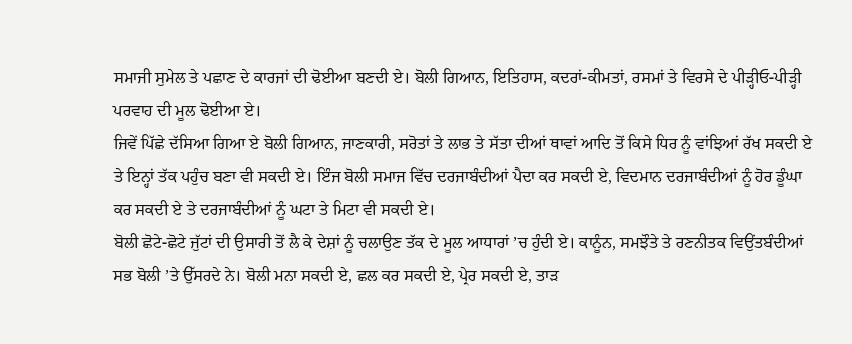ਸਮਾਜੀ ਸੁਮੇਲ ਤੇ ਪਛਾਣ ਦੇ ਕਾਰਜਾਂ ਦੀ ਢੋਈਆ ਬਣਦੀ ਏ। ਬੋਲੀ ਗਿਆਨ, ਇਤਿਹਾਸ, ਕਦਰਾਂ-ਕੀਮਤਾਂ, ਰਸਮਾਂ ਤੇ ਵਿਰਸੇ ਦੇ ਪੀੜ੍ਹੀਓ-ਪੀੜ੍ਹੀ ਪਰਵਾਹ ਦੀ ਮੂਲ ਢੋਈਆ ਏ।
ਜਿਵੇਂ ਪਿੱਛੇ ਦੱਸਿਆ ਗਿਆ ਏ ਬੋਲੀ ਗਿਆਨ, ਜਾਣਕਾਰੀ, ਸਰੋਤਾਂ ਤੇ ਲਾਭ ਤੇ ਸੱਤਾ ਦੀਆਂ ਥਾਵਾਂ ਆਦਿ ਤੋਂ ਕਿਸੇ ਧਿਰ ਨੂੰ ਵਾਂਝਿਆਂ ਰੱਖ ਸਕਦੀ ਏ ਤੇ ਇਨ੍ਹਾਂ ਤੱਕ ਪਹੁੰਚ ਬਣਾ ਵੀ ਸਕਦੀ ਏ। ਇੰਜ ਬੋਲੀ ਸਮਾਜ ਵਿੱਚ ਦਰਜਾਬੰਦੀਆਂ ਪੈਦਾ ਕਰ ਸਕਦੀ ਏ, ਵਿਦਮਾਨ ਦਰਜਾਬੰਦੀਆਂ ਨੂੰ ਹੋਰ ਡੂੰਘਾ ਕਰ ਸਕਦੀ ਏ ਤੇ ਦਰਜਾਬੰਦੀਆਂ ਨੂੰ ਘਟਾ ਤੇ ਮਿਟਾ ਵੀ ਸਕਦੀ ਏ।
ਬੋਲੀ ਛੋਟੇ-ਛੋਟੇ ਜੁੱਟਾਂ ਦੀ ਉਸਾਰੀ ਤੋਂ ਲੈ ਕੇ ਦੇਸ਼ਾਂ ਨੂੰ ਚਲਾਉਣ ਤੱਕ ਦੇ ਮੂਲ ਆਧਾਰਾਂ ’ਚ ਹੁੰਦੀ ਏ। ਕਾਨੂੰਨ, ਸਮਝੌਤੇ ਤੇ ਰਣਨੀਤਕ ਵਿਉਂਤਬੰਦੀਆਂ ਸਭ ਬੋਲੀ ’ਤੇ ਉੱਸਰਦੇ ਨੇ। ਬੋਲੀ ਮਨਾ ਸਕਦੀ ਏ, ਛਲ ਕਰ ਸਕਦੀ ਏ, ਪ੍ਰੇਰ ਸਕਦੀ ਏ, ਤਾੜ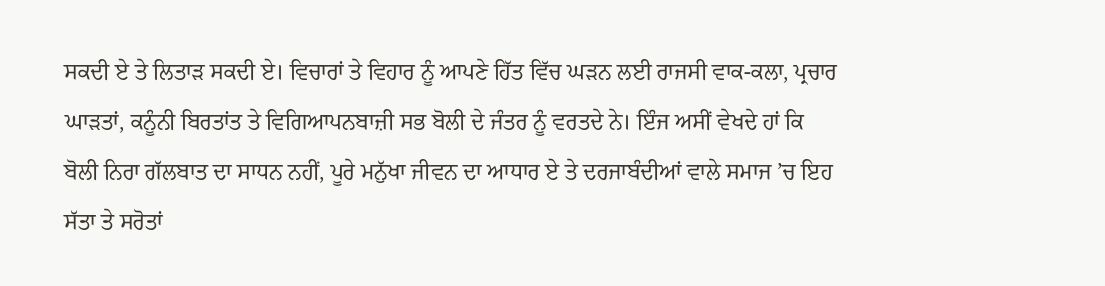ਸਕਦੀ ਏ ਤੇ ਲਿਤਾੜ ਸਕਦੀ ਏ। ਵਿਚਾਰਾਂ ਤੇ ਵਿਹਾਰ ਨੂੰ ਆਪਣੇ ਹਿੱਤ ਵਿੱਚ ਘੜਨ ਲਈ ਰਾਜਸੀ ਵਾਕ-ਕਲਾ, ਪ੍ਰਚਾਰ ਘਾੜਤਾਂ, ਕਨੂੰਨੀ ਬਿਰਤਾਂਤ ਤੇ ਵਿਗਿਆਪਨਬਾਜ਼ੀ ਸਭ ਬੋਲੀ ਦੇ ਜੰਤਰ ਨੂੰ ਵਰਤਦੇ ਨੇ। ਇੰਜ ਅਸੀਂ ਵੇਖਦੇ ਹਾਂ ਕਿ ਬੋਲੀ ਨਿਰਾ ਗੱਲਬਾਤ ਦਾ ਸਾਧਨ ਨਹੀਂ, ਪੂਰੇ ਮਨੁੱਖਾ ਜੀਵਨ ਦਾ ਆਧਾਰ ਏ ਤੇ ਦਰਜਾਬੰਦੀਆਂ ਵਾਲੇ ਸਮਾਜ ’ਚ ਇਹ ਸੱਤਾ ਤੇ ਸਰੋਤਾਂ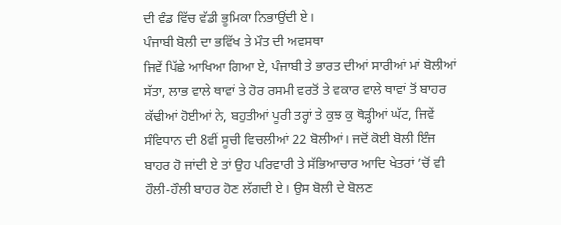ਦੀ ਵੰਡ ਵਿੱਚ ਵੱਡੀ ਭੂਮਿਕਾ ਨਿਭਾਉਂਦੀ ਏ।
ਪੰਜਾਬੀ ਬੋਲੀ ਦਾ ਭਵਿੱਖ ਤੇ ਮੌਤ ਦੀ ਅਵਸਥਾ
ਜਿਵੇਂ ਪਿੱਛੇ ਆਖਿਆ ਗਿਆ ਏ, ਪੰਜਾਬੀ ਤੇ ਭਾਰਤ ਦੀਆਂ ਸਾਰੀਆਂ ਮਾਂ ਬੋਲੀਆਂ ਸੱਤਾ, ਲਾਭ ਵਾਲੇ ਥਾਵਾਂ ਤੇ ਹੋਰ ਰਸਮੀ ਵਰਤੋਂ ਤੇ ਵਕਾਰ ਵਾਲੇ ਥਾਵਾਂ ਤੋਂ ਬਾਹਰ ਕੱਢੀਆਂ ਹੋਈਆਂ ਨੇ, ਬਹੁਤੀਆਂ ਪੂਰੀ ਤਰ੍ਹਾਂ ਤੇ ਕੁਝ ਕੁ ਥੋੜ੍ਹੀਆਂ ਘੱਟ, ਜਿਵੇਂ ਸੰਵਿਧਾਨ ਦੀ 8ਵੀਂ ਸੂਚੀ ਵਿਚਲੀਆਂ 22 ਬੋਲੀਆਂ। ਜਦੋਂ ਕੋਈ ਬੋਲੀ ਇੰਜ ਬਾਹਰ ਹੋ ਜਾਂਦੀ ਏ ਤਾਂ ਉਹ ਪਰਿਵਾਰੀ ਤੇ ਸੱਭਿਆਚਾਰ ਆਦਿ ਖੇਤਰਾਂ ’ਚੋਂ ਵੀ ਹੌਲੀ-ਹੌਲੀ ਬਾਹਰ ਹੋਣ ਲੱਗਦੀ ਏ। ਉਸ ਬੋਲੀ ਦੇ ਬੋਲਣ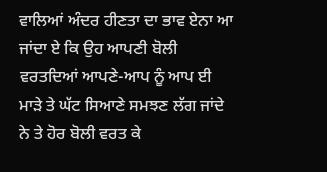ਵਾਲਿਆਂ ਅੰਦਰ ਹੀਣਤਾ ਦਾ ਭਾਵ ਏਨਾ ਆ ਜਾਂਦਾ ਏ ਕਿ ਉਹ ਆਪਣੀ ਬੋਲੀ ਵਰਤਦਿਆਂ ਆਪਣੇ-ਆਪ ਨੂੰ ਆਪ ਈ ਮਾੜੇ ਤੇ ਘੱਟ ਸਿਆਣੇ ਸਮਝਣ ਲੱਗ ਜਾਂਦੇ ਨੇ ਤੇ ਹੋਰ ਬੋਲੀ ਵਰਤ ਕੇ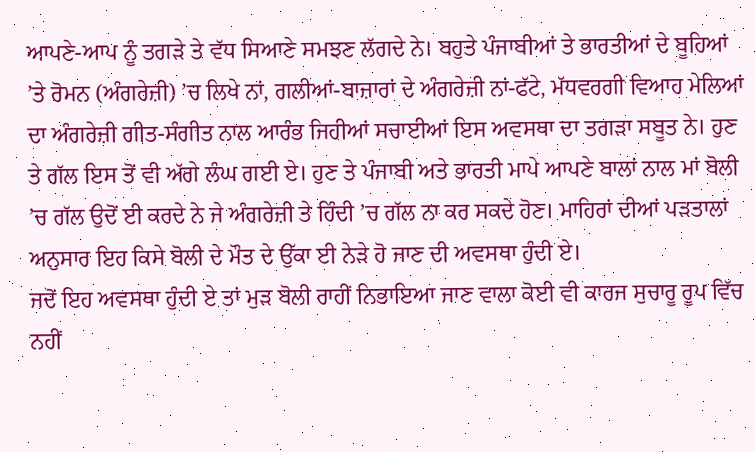ਆਪਣੇ-ਆਪ ਨੂੰ ਤਗੜੇ ਤੇ ਵੱਧ ਸਿਆਣੇ ਸਮਝਣ ਲੱਗਦੇ ਨੇ। ਬਹੁਤੇ ਪੰਜਾਬੀਆਂ ਤੇ ਭਾਰਤੀਆਂ ਦੇ ਬੂਹਿਆਂ ’ਤੇ ਰੋਮਨ (ਅੰਗਰੇਜ਼ੀ) ’ਚ ਲਿਖੇ ਨਾਂ, ਗਲੀਆਂ-ਬਾਜ਼ਾਰਾਂ ਦੇ ਅੰਗਰੇਜ਼ੀ ਨਾਂ-ਫੱਟੇ, ਮੱਧਵਰਗੀ ਵਿਆਹ ਮੇਲਿਆਂ ਦਾ ਅੰਗਰੇਜ਼ੀ ਗੀਤ-ਸੰਗੀਤ ਨਾਲ ਆਰੰਭ ਜਿਹੀਆਂ ਸਚਾਈਆਂ ਇਸ ਅਵਸਥਾ ਦਾ ਤਗੜਾ ਸਬੂਤ ਨੇ। ਹੁਣ ਤੇ ਗੱਲ ਇਸ ਤੋਂ ਵੀ ਅੱਗੇ ਲੰਘ ਗਈ ਏ। ਹੁਣ ਤੇ ਪੰਜਾਬੀ ਅਤੇ ਭਾਰਤੀ ਮਾਪੇ ਆਪਣੇ ਬਾਲਾਂ ਨਾਲ ਮਾਂ ਬੋਲੀ ’ਚ ਗੱਲ ਉਦੋਂ ਈ ਕਰਦੇ ਨੇ ਜੇ ਅੰਗਰੇਜ਼ੀ ਤੇ ਹਿੰਦੀ ’ਚ ਗੱਲ ਨਾ ਕਰ ਸਕਦੇ ਹੋਣ। ਮਾਹਿਰਾਂ ਦੀਆਂ ਪੜਤਾਲਾਂ ਅਨੁਸਾਰ ਇਹ ਕਿਸੇ ਬੋਲੀ ਦੇ ਮੌਤ ਦੇ ਉੱਕਾ ਈ ਨੇੜੇ ਹੋ ਜਾਣ ਦੀ ਅਵਸਥਾ ਹੁੰਦੀ ਏ।
ਜਦੋਂ ਇਹ ਅਵਸਥਾ ਹੁੰਦੀ ਏ ਤਾਂ ਮੁੜ ਬੋਲੀ ਰਾਹੀਂ ਨਿਭਾਇਆ ਜਾਣ ਵਾਲਾ ਕੋਈ ਵੀ ਕਾਰਜ ਸੁਚਾਰੂ ਰੂਪ ਵਿੱਚ ਨਹੀਂ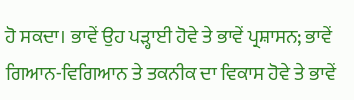ਹੋ ਸਕਦਾ। ਭਾਵੇਂ ਉਹ ਪੜ੍ਹਾਈ ਹੋਵੇ ਤੇ ਭਾਵੇਂ ਪ੍ਰਸ਼ਾਸਨ; ਭਾਵੇਂ ਗਿਆਨ-ਵਿਗਿਆਨ ਤੇ ਤਕਨੀਕ ਦਾ ਵਿਕਾਸ ਹੋਵੇ ਤੇ ਭਾਵੇਂ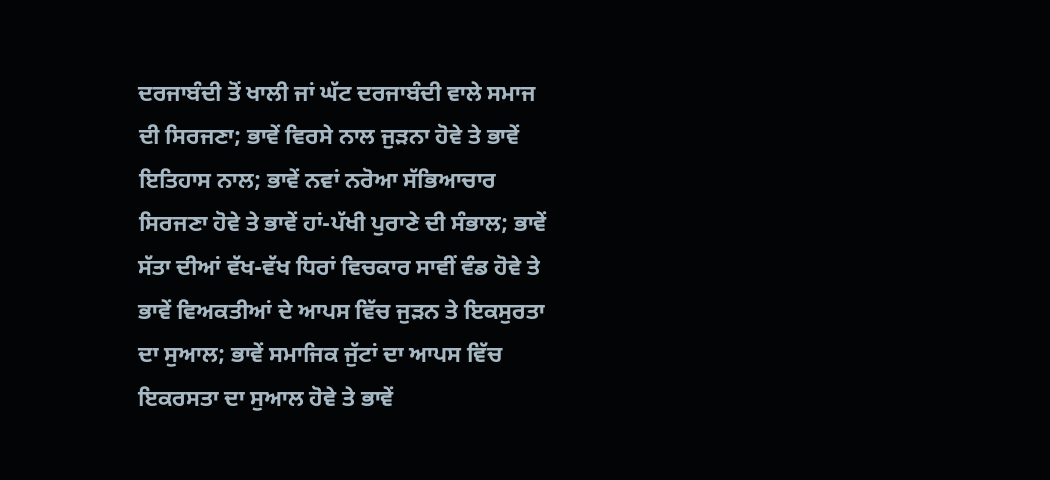ਦਰਜਾਬੰਦੀ ਤੋਂ ਖਾਲੀ ਜਾਂ ਘੱਟ ਦਰਜਾਬੰਦੀ ਵਾਲੇ ਸਮਾਜ ਦੀ ਸਿਰਜਣਾ; ਭਾਵੇਂ ਵਿਰਸੇ ਨਾਲ ਜੁੜਨਾ ਹੋਵੇ ਤੇ ਭਾਵੇਂ ਇਤਿਹਾਸ ਨਾਲ; ਭਾਵੇਂ ਨਵਾਂ ਨਰੋਆ ਸੱਭਿਆਚਾਰ ਸਿਰਜਣਾ ਹੋਵੇ ਤੇ ਭਾਵੇਂ ਹਾਂ-ਪੱਖੀ ਪੁਰਾਣੇ ਦੀ ਸੰਭਾਲ; ਭਾਵੇਂ ਸੱਤਾ ਦੀਆਂ ਵੱਖ-ਵੱਖ ਧਿਰਾਂ ਵਿਚਕਾਰ ਸਾਵੀਂ ਵੰਡ ਹੋਵੇ ਤੇ ਭਾਵੇਂ ਵਿਅਕਤੀਆਂ ਦੇ ਆਪਸ ਵਿੱਚ ਜੁੜਨ ਤੇ ਇਕਸੁਰਤਾ ਦਾ ਸੁਆਲ; ਭਾਵੇਂ ਸਮਾਜਿਕ ਜੁੱਟਾਂ ਦਾ ਆਪਸ ਵਿੱਚ ਇਕਰਸਤਾ ਦਾ ਸੁਆਲ ਹੋਵੇ ਤੇ ਭਾਵੇਂ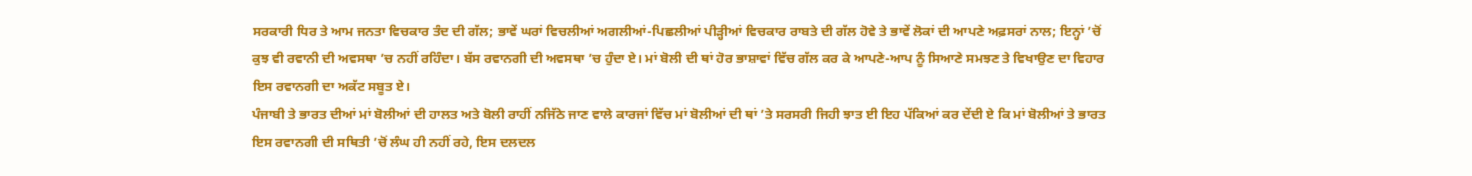ਸਰਕਾਰੀ ਧਿਰ ਤੇ ਆਮ ਜਨਤਾ ਵਿਚਕਾਰ ਤੰਦ ਦੀ ਗੱਲ; ਭਾਵੇਂ ਘਰਾਂ ਵਿਚਲੀਆਂ ਅਗਲੀਆਂ-ਪਿਛਲੀਆਂ ਪੀੜ੍ਹੀਆਂ ਵਿਚਕਾਰ ਰਾਬਤੇ ਦੀ ਗੱਲ ਹੋਵੇ ਤੇ ਭਾਵੇਂ ਲੋਕਾਂ ਦੀ ਆਪਣੇ ਅਫ਼ਸਰਾਂ ਨਾਲ; ਇਨ੍ਹਾਂ ’ਚੋਂ ਕੁਝ ਵੀ ਰਵਾਨੀ ਦੀ ਅਵਸਥਾ ’ਚ ਨਹੀਂ ਰਹਿੰਦਾ। ਬੱਸ ਰਵਾਨਗੀ ਦੀ ਅਵਸਥਾ ’ਚ ਹੁੰਦਾ ਏ। ਮਾਂ ਬੋਲੀ ਦੀ ਥਾਂ ਹੋਰ ਭਾਸ਼ਾਵਾਂ ਵਿੱਚ ਗੱਲ ਕਰ ਕੇ ਆਪਣੇ-ਆਪ ਨੂੰ ਸਿਆਣੇ ਸਮਝਣ ਤੇ ਵਿਖਾਉਣ ਦਾ ਵਿਹਾਰ ਇਸ ਰਵਾਨਗੀ ਦਾ ਅਕੱਟ ਸਬੂਤ ਏ।
ਪੰਜਾਬੀ ਤੇ ਭਾਰਤ ਦੀਆਂ ਮਾਂ ਬੋਲੀਆਂ ਦੀ ਹਾਲਤ ਅਤੇ ਬੋਲੀ ਰਾਹੀਂ ਨਜਿੱਠੇ ਜਾਣ ਵਾਲੇ ਕਾਰਜਾਂ ਵਿੱਚ ਮਾਂ ਬੋਲੀਆਂ ਦੀ ਥਾਂ ’ਤੇ ਸਰਸਰੀ ਜਿਹੀ ਝਾਤ ਈ ਇਹ ਪੱਕਿਆਂ ਕਰ ਦੇਂਦੀ ਏ ਕਿ ਮਾਂ ਬੋਲੀਆਂ ਤੇ ਭਾਰਤ ਇਸ ਰਵਾਨਗੀ ਦੀ ਸਥਿਤੀ ’ਚੋਂ ਲੰਘ ਹੀ ਨਹੀਂ ਰਹੇ, ਇਸ ਦਲਦਲ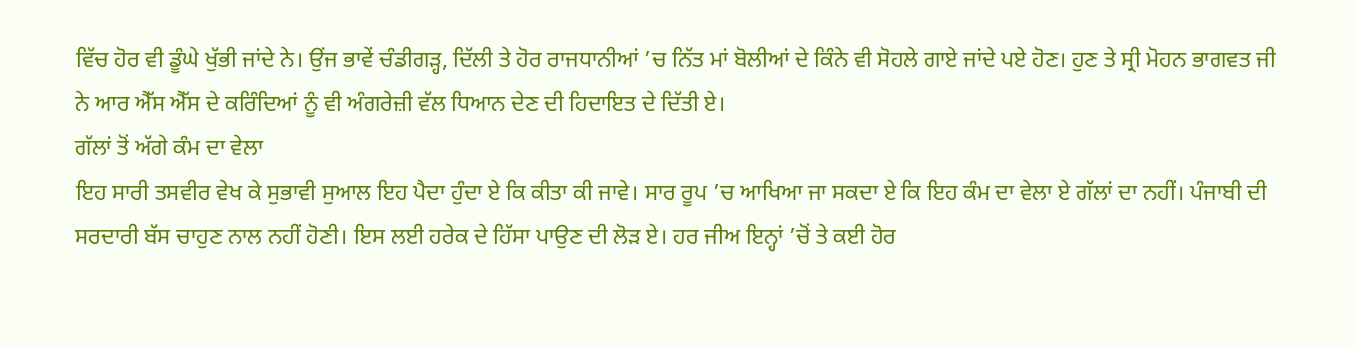ਵਿੱਚ ਹੋਰ ਵੀ ਡੂੰਘੇ ਖੁੱਭੀ ਜਾਂਦੇ ਨੇ। ਉਂਜ ਭਾਵੇਂ ਚੰਡੀਗੜ੍ਹ, ਦਿੱਲੀ ਤੇ ਹੋਰ ਰਾਜਧਾਨੀਆਂ ’ਚ ਨਿੱਤ ਮਾਂ ਬੋਲੀਆਂ ਦੇ ਕਿੰਨੇ ਵੀ ਸੋਹਲੇ ਗਾਏ ਜਾਂਦੇ ਪਏ ਹੋਣ। ਹੁਣ ਤੇ ਸ੍ਰੀ ਮੋਹਨ ਭਾਗਵਤ ਜੀ ਨੇ ਆਰ ਐੱਸ ਐੱਸ ਦੇ ਕਰਿੰਦਿਆਂ ਨੂੰ ਵੀ ਅੰਗਰੇਜ਼ੀ ਵੱਲ ਧਿਆਨ ਦੇਣ ਦੀ ਹਿਦਾਇਤ ਦੇ ਦਿੱਤੀ ਏ।
ਗੱਲਾਂ ਤੋਂ ਅੱਗੇ ਕੰਮ ਦਾ ਵੇਲਾ
ਇਹ ਸਾਰੀ ਤਸਵੀਰ ਵੇਖ ਕੇ ਸੁਭਾਵੀ ਸੁਆਲ ਇਹ ਪੈਦਾ ਹੁੰਦਾ ਏ ਕਿ ਕੀਤਾ ਕੀ ਜਾਵੇ। ਸਾਰ ਰੂਪ ’ਚ ਆਖਿਆ ਜਾ ਸਕਦਾ ਏ ਕਿ ਇਹ ਕੰਮ ਦਾ ਵੇਲਾ ਏ ਗੱਲਾਂ ਦਾ ਨਹੀਂ। ਪੰਜਾਬੀ ਦੀ ਸਰਦਾਰੀ ਬੱਸ ਚਾਹੁਣ ਨਾਲ ਨਹੀਂ ਹੋਣੀ। ਇਸ ਲਈ ਹਰੇਕ ਦੇ ਹਿੱਸਾ ਪਾਉਣ ਦੀ ਲੋੜ ਏ। ਹਰ ਜੀਅ ਇਨ੍ਹਾਂ ’ਚੋਂ ਤੇ ਕਈ ਹੋਰ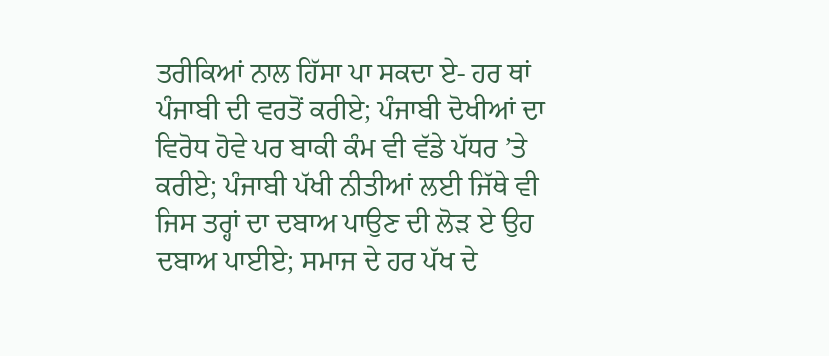ਤਰੀਕਿਆਂ ਨਾਲ ਹਿੱਸਾ ਪਾ ਸਕਦਾ ਏ- ਹਰ ਥਾਂ ਪੰਜਾਬੀ ਦੀ ਵਰਤੋਂ ਕਰੀਏ; ਪੰਜਾਬੀ ਦੋਖੀਆਂ ਦਾ ਵਿਰੋਧ ਹੋਵੇ ਪਰ ਬਾਕੀ ਕੰਮ ਵੀ ਵੱਡੇ ਪੱਧਰ ’ਤੇ ਕਰੀਏ; ਪੰਜਾਬੀ ਪੱਖੀ ਨੀਤੀਆਂ ਲਈ ਜਿੱਥੇ ਵੀ ਜਿਸ ਤਰ੍ਹਾਂ ਦਾ ਦਬਾਅ ਪਾਉਣ ਦੀ ਲੋੜ ਏ ਉਹ ਦਬਾਅ ਪਾਈਏ; ਸਮਾਜ ਦੇ ਹਰ ਪੱਖ ਦੇ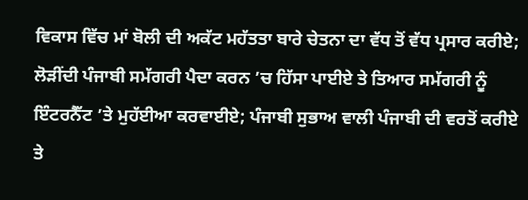ਵਿਕਾਸ ਵਿੱਚ ਮਾਂ ਬੋਲੀ ਦੀ ਅਕੱਟ ਮਹੱਤਤਾ ਬਾਰੇ ਚੇਤਨਾ ਦਾ ਵੱਧ ਤੋਂ ਵੱਧ ਪ੍ਰਸਾਰ ਕਰੀਏ; ਲੋੜੀਂਦੀ ਪੰਜਾਬੀ ਸਮੱਗਰੀ ਪੈਦਾ ਕਰਨ ’ਚ ਹਿੱਸਾ ਪਾਈਏ ਤੇ ਤਿਆਰ ਸਮੱਗਰੀ ਨੂੰ ਇੰਟਰਨੈੱਟ ’ਤੇ ਮੁਹੱਈਆ ਕਰਵਾਈਏ; ਪੰਜਾਬੀ ਸੁਭਾਅ ਵਾਲੀ ਪੰਜਾਬੀ ਦੀ ਵਰਤੋਂ ਕਰੀਏ ਤੇ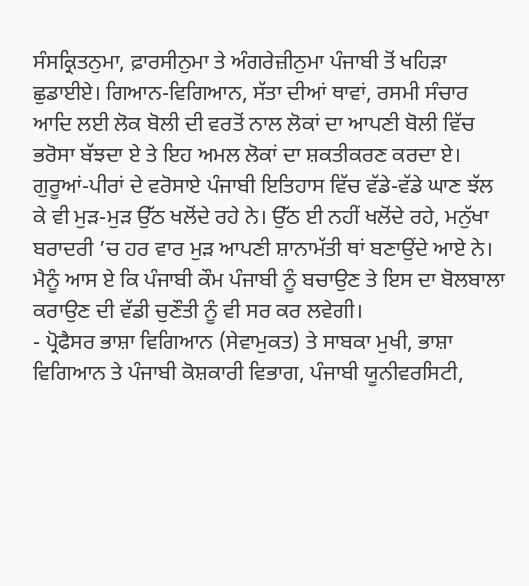ਸੰਸਕ੍ਰਿਤਨੁਮਾ, ਫ਼ਾਰਸੀਨੁਮਾ ਤੇ ਅੰਗਰੇਜ਼ੀਨੁਮਾ ਪੰਜਾਬੀ ਤੋਂ ਖਹਿੜਾ ਛੁਡਾਈਏ। ਗਿਆਨ-ਵਿਗਿਆਨ, ਸੱਤਾ ਦੀਆਂ ਥਾਵਾਂ, ਰਸਮੀ ਸੰਚਾਰ ਆਦਿ ਲਈ ਲੋਕ ਬੋਲੀ ਦੀ ਵਰਤੋਂ ਨਾਲ ਲੋਕਾਂ ਦਾ ਆਪਣੀ ਬੋਲੀ ਵਿੱਚ ਭਰੋਸਾ ਬੱਝਦਾ ਏ ਤੇ ਇਹ ਅਮਲ ਲੋਕਾਂ ਦਾ ਸ਼ਕਤੀਕਰਣ ਕਰਦਾ ਏ। ਗੁਰੂਆਂ-ਪੀਰਾਂ ਦੇ ਵਰੋਸਾਏ ਪੰਜਾਬੀ ਇਤਿਹਾਸ ਵਿੱਚ ਵੱਡੇ-ਵੱਡੇ ਘਾਣ ਝੱਲ ਕੇ ਵੀ ਮੁੜ-ਮੁੜ ਉੱਠ ਖਲੋਂਦੇ ਰਹੇ ਨੇ। ਉੱਠ ਈ ਨਹੀਂ ਖਲੋਂਦੇ ਰਹੇ, ਮਨੁੱਖਾ ਬਰਾਦਰੀ ’ਚ ਹਰ ਵਾਰ ਮੁੜ ਆਪਣੀ ਸ਼ਾਨਾਮੱਤੀ ਥਾਂ ਬਣਾਉਂਦੇ ਆਏ ਨੇ। ਮੈਨੂੰ ਆਸ ਏ ਕਿ ਪੰਜਾਬੀ ਕੌਮ ਪੰਜਾਬੀ ਨੂੰ ਬਚਾਉਣ ਤੇ ਇਸ ਦਾ ਬੋਲਬਾਲਾ ਕਰਾਉਣ ਦੀ ਵੱਡੀ ਚੁਣੌਤੀ ਨੂੰ ਵੀ ਸਰ ਕਰ ਲਵੇਗੀ।
- ਪ੍ਰੋਫੈਸਰ ਭਾਸ਼ਾ ਵਿਗਿਆਨ (ਸੇਵਾਮੁਕਤ) ਤੇ ਸਾਬਕਾ ਮੁਖੀ, ਭਾਸ਼ਾ ਵਿਗਿਆਨ ਤੇ ਪੰਜਾਬੀ ਕੋਸ਼ਕਾਰੀ ਵਿਭਾਗ, ਪੰਜਾਬੀ ਯੂਨੀਵਰਸਿਟੀ,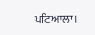ਪਟਿਆਲਾ।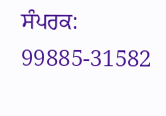ਸੰਪਰਕ: 99885-31582